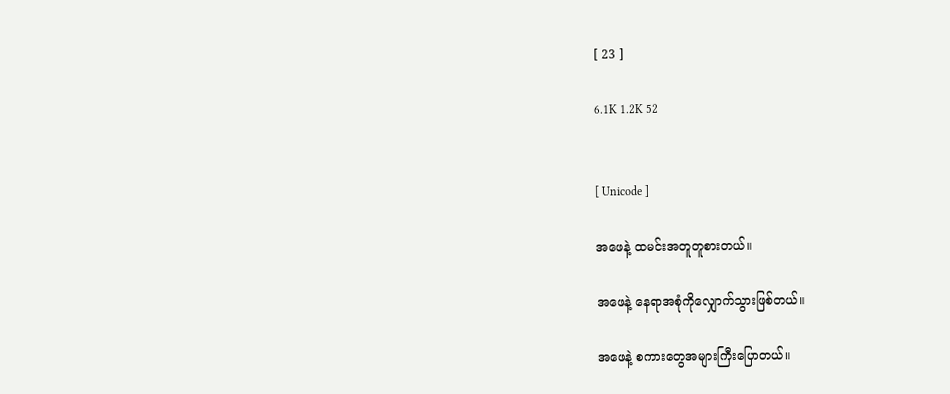[ 23 ]

6.1K 1.2K 52


[ Unicode ]

အဖေနဲ့ ထမင်းအတူတူစားတယ်။

အဖေနဲ့ နေရာအစုံကိုလျှောက်သွားဖြစ်တယ်။

အဖေနဲ့ စကားတွေအများကြီးပြောတယ်။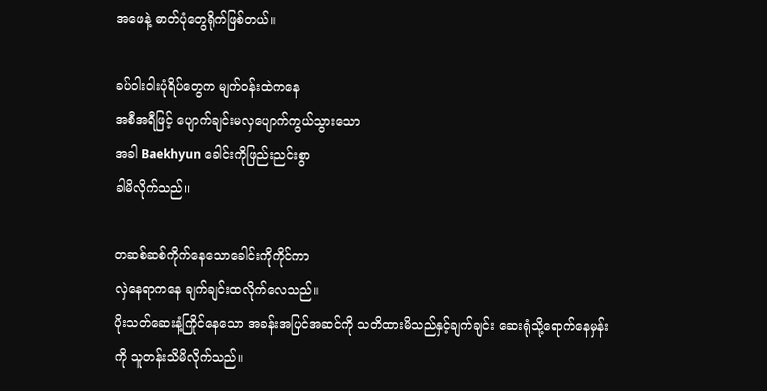အဖေနဲ့ ဓာတ်ပုံတွေရိုက်ဖြစ်တယ်။

ခပ်ဝါးဝါးပုံရိပ်တွေက မျက်ဝန်းထဲကနေ
အစီအရီဖြင့် ပျောက်ချင်းမလှပျောက်ကွယ်သွားသော
အခါ Baekhyun ခေါင်းကိုဖြည်းညင်းစွာ
ခါမိလိုက်သည်၊၊

တဆစ်ဆစ်ကိုက်နေသောခေါင်းကိုကိုင်ကာ
လှဲနေရာကနေ ချက်ချင်းထလိုက်လေသည်။
ပိုးသတ်ဆေးနံ့ကြိုင်နေသော အခန်းအပြင်အဆင်ကို သတိထားမိသည်နှင့်ချက်ချင်း ဆေးရုံသို့ရောက်နေမှန်း
ကို သူတန်းသိမိလိုက်သည်။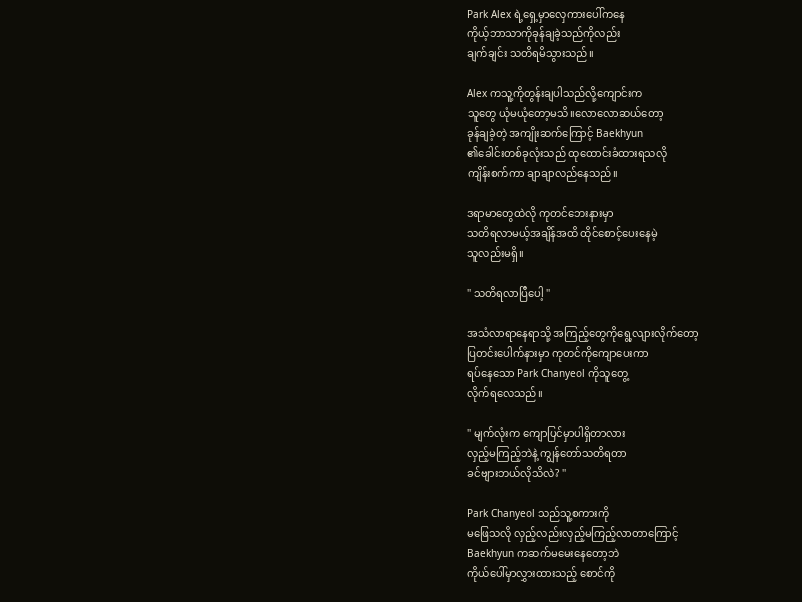Park Alex ရဲ့ရှေ့မှာလှေကားပေါ်ကနေ
ကိုယ့်ဘာသာကိုခုန်ချခဲ့သည်ကိုလည်း
ချက်ချင်း သတိရမိသွားသည်။

Alex ကသူ့ကိုတွန်းချပါသည်လို့ကျောင်းက
သူတွေ ယုံမယုံတော့မသိ။လောလောဆယ်တော့
ခုန်ချခဲ့တဲ့ အကျိုးဆက်ကြောင့် Baekhyun
၏ခေါင်းတစ်ခုလုံးသည် ထုထောင်းခံထားရသလို
ကျိန်းစက်ကာ ချာချာလည်နေသည်။

ဒရာမာတွေထဲလို ကုတင်ဘေးနားမှာ
သတိရလာမယ့်အချိန်အထိ ထိုင်စောင့်ပေးနေမဲ့
သူလည်းမရှိ။

'' သတိရလာပြီပေါ့ ''

အသံလာရာနေရာသို့ အကြည့်တွေကိုရွေ့လျားလိုက်တော့
ပြတင်းပေါက်နားမှာ ကုတင်ကိုကျောပေးကာ
ရပ်နေသော Park Chanyeol ကိုသူတွေ့
လိုက်ရလေသည်။

'' မျက်လုံးက ကျောပြင်မှာပါရှိတာလား
လှည့်မကြည့်ဘဲနဲ့ ကျွန်တော်သတိရတာ
ခင်ဗျားဘယ်လိုသိလဲ? ''

Park Chanyeol သည်သူ့စကားကို
မဖြေသလို လှည့်လည်းလှည့်မကြည့်လာတာကြောင့်
Baekhyun ကဆက်မမေးနေတော့ဘဲ
ကိုယ်ပေါ်မှာလွှားထားသည့် စောင်ကို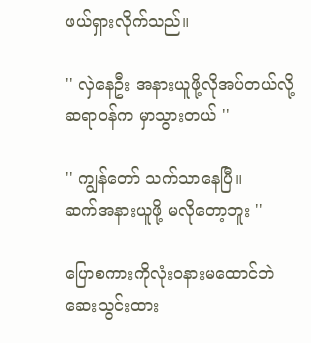ဖယ်ရှားလိုက်သည်။

'' လှဲနေဦး အနားယူဖို့လိုအပ်တယ်လို့
ဆရာဝန်က မှာသွားတယ် ''

'' ကျွန်တော် သက်သာနေပြီ။
ဆက်အနားယူဖို့ မလိုတော့ဘူး ''

ပြောစကားကိုလုံးဝနားမထောင်ဘဲ
ဆေးသွင်းထား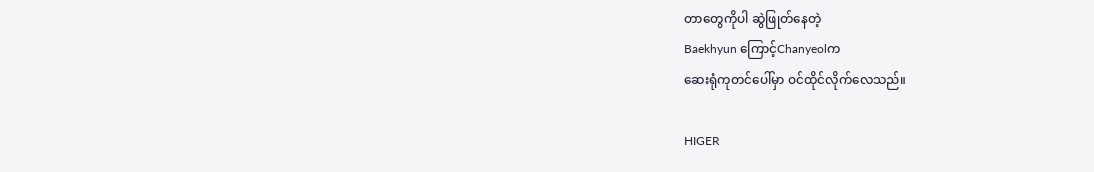တာတွေကိုပါ ဆွဲဖြုတ်နေတဲ့
Baekhyun ကြောင့်Chanyeolက
ဆေးရုံကုတင်ပေါ်မှာ ဝင်ထိုင်လိုက်လေသည်။

HIGER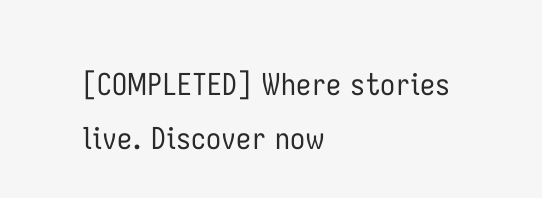[COMPLETED] Where stories live. Discover now